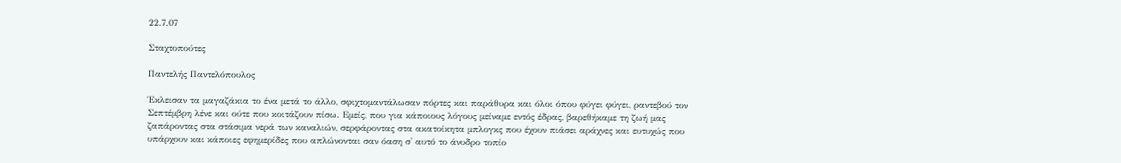22.7.07

Σταχτοπούτες

Παντελής Παντελόπουλος

Έκλεισαν τα μαγαζάκια το ένα μετά το άλλο, σφιχτομαντάλωσαν πόρτες και παράθυρα και όλοι όπου φύγει φύγει, ραντεβού τον Σεπτέμβρη λένε και ούτε που κοιτάζουν πίσω. Εμείς, που για κάποιους λόγους μείναμε εντός έδρας, βαρεθήκαμε τη ζωή μας ζαπάροντας στα στάσιμα νερά των καναλιών, σερφάροντας στα ακατοίκητα μπλογκς που έχουν πιάσει αράχνες και ευτυχώς που υπάρχουν και κάποιες εφημερίδες που απλώνονται σαν όαση σ' αυτό το άνυδρο τοπίο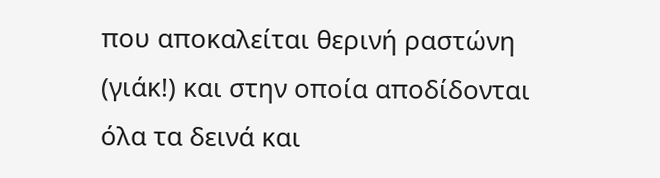που αποκαλείται θερινή ραστώνη (γιάκ!) και στην οποία αποδίδονται όλα τα δεινά και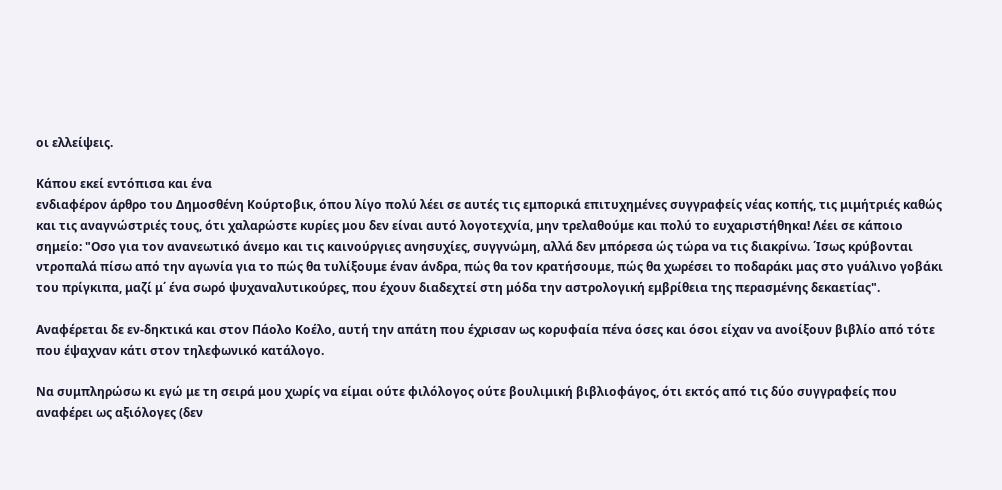οι ελλείψεις.

Κάπου εκεί εντόπισα και ένα
ενδιαφέρον άρθρο του Δημοσθένη Κούρτοβικ, όπου λίγο πολύ λέει σε αυτές τις εμπορικά επιτυχημένες συγγραφείς νέας κοπής, τις μιμήτριές καθώς και τις αναγνώστριές τους, ότι χαλαρώστε κυρίες μου δεν είναι αυτό λογοτεχνία, μην τρελαθούμε και πολύ το ευχαριστήθηκα! Λέει σε κάποιο σημείο: "Οσο για τον ανανεωτικό άνεμο και τις καινούργιες ανησυχίες, συγγνώμη, αλλά δεν μπόρεσα ώς τώρα να τις διακρίνω. ΄Ισως κρύβονται ντροπαλά πίσω από την αγωνία για το πώς θα τυλίξουμε έναν άνδρα, πώς θα τον κρατήσουμε, πώς θα χωρέσει το ποδαράκι μας στο γυάλινο γοβάκι του πρίγκιπα, μαζί μ΄ ένα σωρό ψυχαναλυτικούρες, που έχουν διαδεχτεί στη μόδα την αστρολογική εμβρίθεια της περασμένης δεκαετίας".

Αναφέρεται δε εν-δηκτικά και στον Πάολο Κοέλο, αυτή την απάτη που έχρισαν ως κορυφαία πένα όσες και όσοι είχαν να ανοίξουν βιβλίο από τότε που έψαχναν κάτι στον τηλεφωνικό κατάλογο.

Να συμπληρώσω κι εγώ με τη σειρά μου χωρίς να είμαι ούτε φιλόλογος ούτε βουλιμική βιβλιοφάγος, ότι εκτός από τις δύο συγγραφείς που αναφέρει ως αξιόλογες (δεν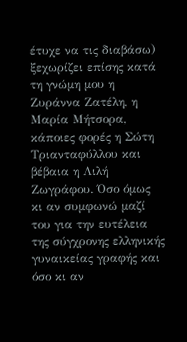έτυχε να τις διαβάσω) ξεχωρίζει επίσης κατά τη γνώμη μου η Ζυράννα Ζατέλη, η Μαρία Μήτσορα, κάποιες φορές η Σώτη Τριανταφύλλου και βέβαια η Λιλή Ζωγράφου. Όσο όμως κι αν συμφωνώ μαζί του για την ευτέλεια της σύγχρονης ελληνικής γυναικείας γραφής και όσο κι αν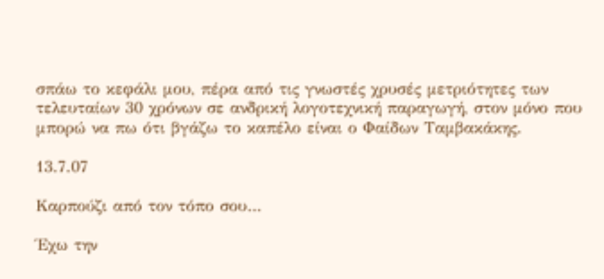σπάω το κεφάλι μου, πέρα από τις γνωστές χρυσές μετριότητες των τελευταίων 30 χρόνων σε ανδρική λογοτεχνική παραγωγή, στον μόνο που μπορώ να πω ότι βγάζω το καπέλο είναι ο Φαίδων Ταμβακάκης.

13.7.07

Kαρπούζι από τον τόπο σου…

Έχω την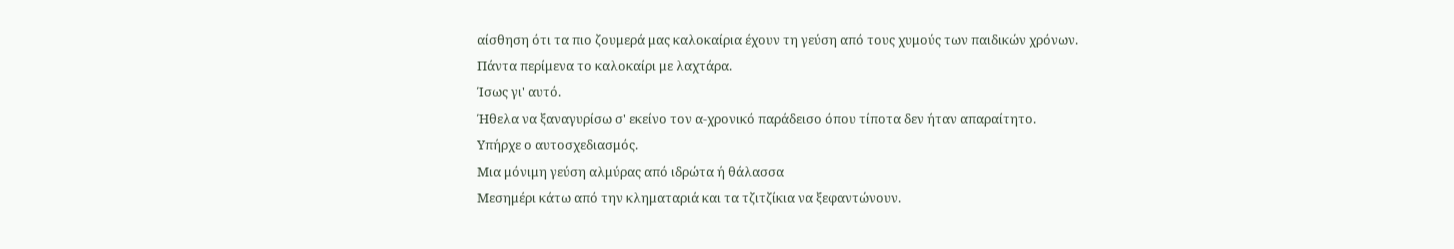αίσθηση ότι τα πιο ζουμερά μας καλοκαίρια έχουν τη γεύση από τους χυμούς των παιδικών χρόνων.
Πάντα περίμενα το καλοκαίρι με λαχτάρα.
Ίσως γι' αυτό.
Ήθελα να ξαναγυρίσω σ' εκείνο τον α-χρονικό παράδεισο όπου τίποτα δεν ήταν απαραίτητο.
Υπήρχε ο αυτοσχεδιασμός.
Μια μόνιμη γεύση αλμύρας από ιδρώτα ή θάλασσα
Μεσημέρι κάτω από την κληματαριά και τα τζιτζίκια να ξεφαντώνουν.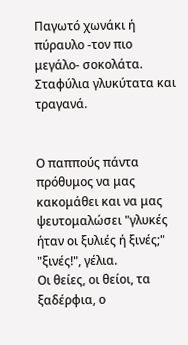Παγωτό χωνάκι ή πύραυλο -τον πιο μεγάλο- σοκολάτα.
Σταφύλια γλυκύτατα και τραγανά.


Ο παππούς πάντα πρόθυμος να μας κακομάθει και να μας ψευτομαλώσει "γλυκές ήταν οι ξυλιές ή ξινές;" "ξινές!", γέλια.
Οι θείες, οι θείοι, τα ξαδέρφια, ο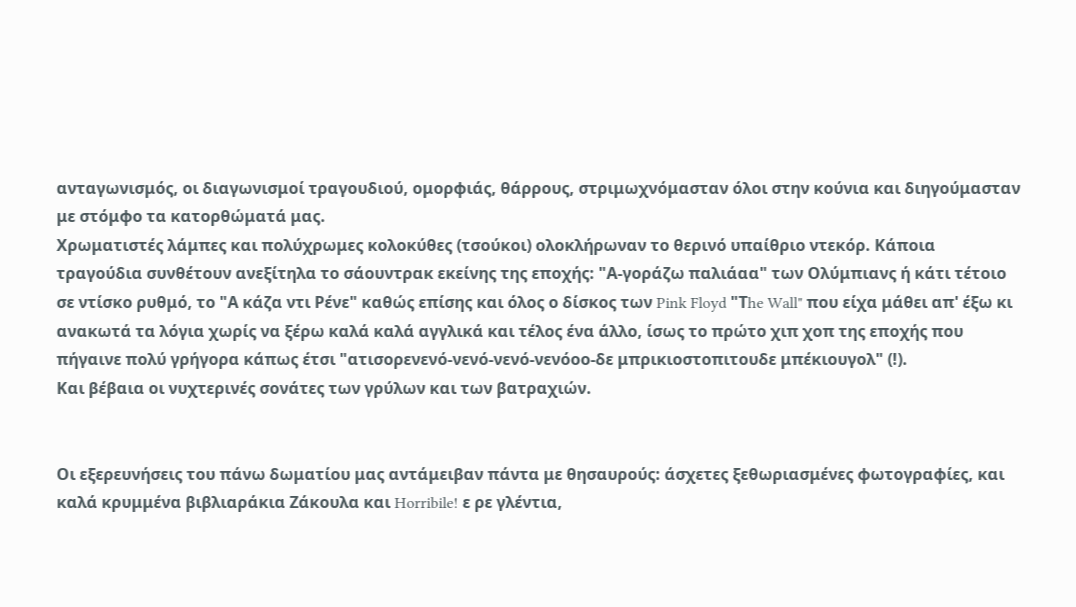ανταγωνισμός, οι διαγωνισμοί τραγουδιού, ομορφιάς, θάρρους, στριμωχνόμασταν όλοι στην κούνια και διηγούμασταν με στόμφο τα κατορθώματά μας.
Χρωματιστές λάμπες και πολύχρωμες κολοκύθες (τσούκοι) ολοκλήρωναν το θερινό υπαίθριο ντεκόρ. Κάποια τραγούδια συνθέτουν ανεξίτηλα το σάουντρακ εκείνης της εποχής: "Α-γοράζω παλιάαα" των Ολύμπιανς ή κάτι τέτοιο σε ντίσκο ρυθμό, το "Α κάζα ντι Ρένε" καθώς επίσης και όλος ο δίσκος των Pink Floyd "Τhe Wall" που είχα μάθει απ' έξω κι ανακωτά τα λόγια χωρίς να ξέρω καλά καλά αγγλικά και τέλος ένα άλλο, ίσως το πρώτο χιπ χοπ της εποχής που πήγαινε πολύ γρήγορα κάπως έτσι "ατισορενενό-νενό-νενό-νενόοο-δε μπρικιοστοπιτουδε μπέκιουγολ" (!).
Και βέβαια οι νυχτερινές σονάτες των γρύλων και των βατραχιών.


Οι εξερευνήσεις του πάνω δωματίου μας αντάμειβαν πάντα με θησαυρούς: άσχετες ξεθωριασμένες φωτογραφίες, και καλά κρυμμένα βιβλιαράκια Ζάκουλα και Horribile! ε ρε γλέντια,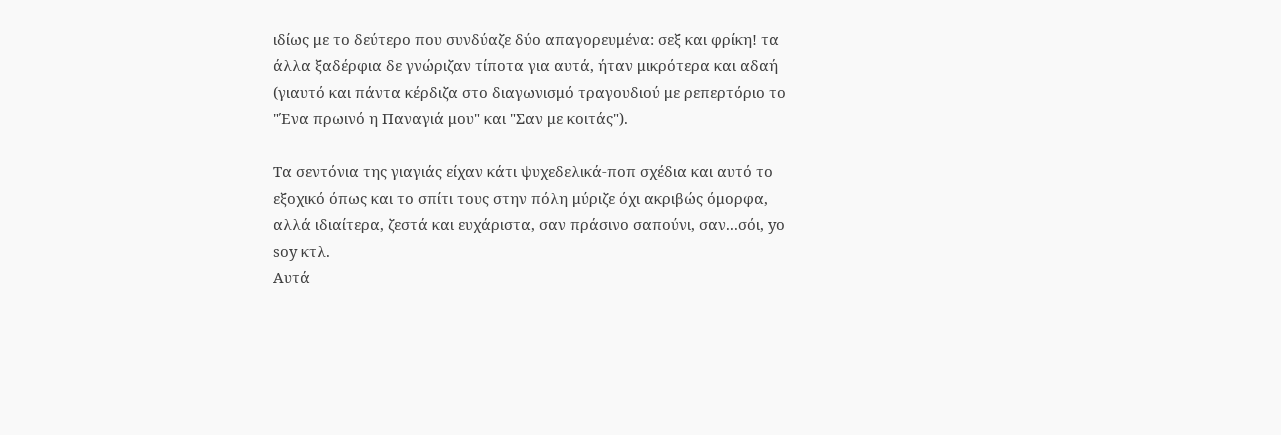ιδίως με το δεύτερο που συνδύαζε δύο απαγορευμένα: σεξ και φρίκη! τα άλλα ξαδέρφια δε γνώριζαν τίποτα για αυτά, ήταν μικρότερα και αδαή (γιαυτό και πάντα κέρδιζα στο διαγωνισμό τραγουδιού με ρεπερτόριο το "Ένα πρωινό η Παναγιά μου" και "Σαν με κοιτάς").

Τα σεντόνια της γιαγιάς είχαν κάτι ψυχεδελικά-ποπ σχέδια και αυτό το εξοχικό όπως και το σπίτι τους στην πόλη μύριζε όχι ακριβώς όμορφα, αλλά ιδιαίτερα, ζεστά και ευχάριστα, σαν πράσινο σαπούνι, σαν...σόι, yo soy κτλ.
Αυτά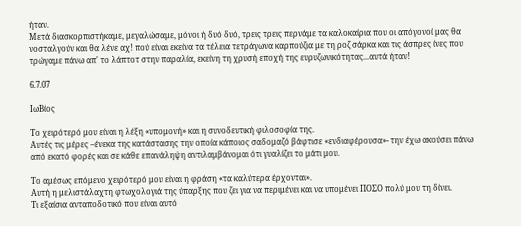ήταν.
Μετά διασκορπιστήκαμε, μεγαλώσαμε, μόνοι ή δυό δυό, τρεις τρεις περνάμε τα καλοκαίρια που οι απόγονοί μας θα νοσταλγούν και θα λένε αχ! πού είναι εκείνα τα τέλεια τετράγωνα καρπούζια με τη ροζ σάρκα και τις άσπρες ίνες που τρώγαμε πάνω απ' το λάπτοτ στην παραλία, εκείνη τη χρυσή εποχή της ευρυζωνικότητας...αυτά ήταν!

6.7.07

ΙωΒίος

Το χειρότερό μου είναι η λέξη «υπομονή» και η συνοδευτική φιλοσοφία της.
Αυτές τις μέρες –ένεκα της κατάστασης την οποία κάποιος σαδομαζό βάφτισε «ενδιαφέρουσα»- την έχω ακούσει πάνω από εκατό φορές και σε κάθε επανάληψη αντιλαμβάνομαι ότι γυαλίζει το μάτι μου.

Το αμέσως επόμενο χειρότερό μου είναι η φράση «τα καλύτερα έρχονται».
Αυτή η μελιστάλαχτη φτωχολογιά της ύπαρξης που ζει για να περιμένει και να υπομένει ΠΟΣΟ πολύ μου τη δίνει.
Τι εξαίσια ανταποδοτικό που είναι αυτό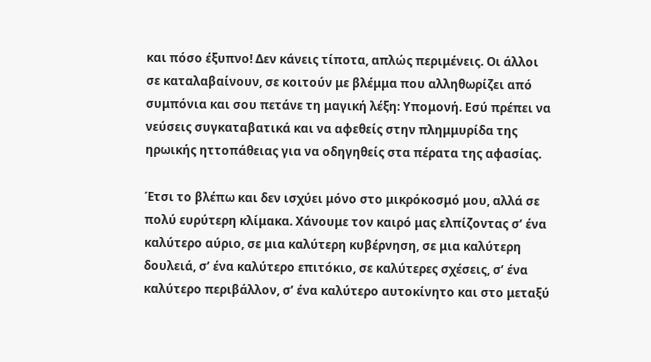και πόσο έξυπνο! Δεν κάνεις τίποτα, απλώς περιμένεις. Οι άλλοι σε καταλαβαίνουν, σε κοιτούν με βλέμμα που αλληθωρίζει από συμπόνια και σου πετάνε τη μαγική λέξη: Υπομονή. Εσύ πρέπει να νεύσεις συγκαταβατικά και να αφεθείς στην πλημμυρίδα της ηρωικής ηττοπάθειας για να οδηγηθείς στα πέρατα της αφασίας.

Έτσι το βλέπω και δεν ισχύει μόνο στο μικρόκοσμό μου, αλλά σε πολύ ευρύτερη κλίμακα. Χάνουμε τον καιρό μας ελπίζοντας σ’ ένα καλύτερο αύριο, σε μια καλύτερη κυβέρνηση, σε μια καλύτερη δουλειά, σ’ ένα καλύτερο επιτόκιο, σε καλύτερες σχέσεις, σ’ ένα καλύτερο περιβάλλον, σ’ ένα καλύτερο αυτοκίνητο και στο μεταξύ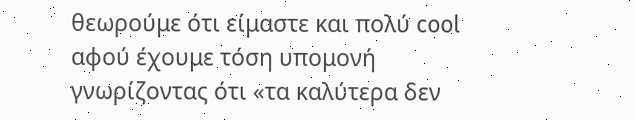θεωρούμε ότι είμαστε και πολύ cool αφού έχουμε τόση υπομονή γνωρίζοντας ότι «τα καλύτερα δεν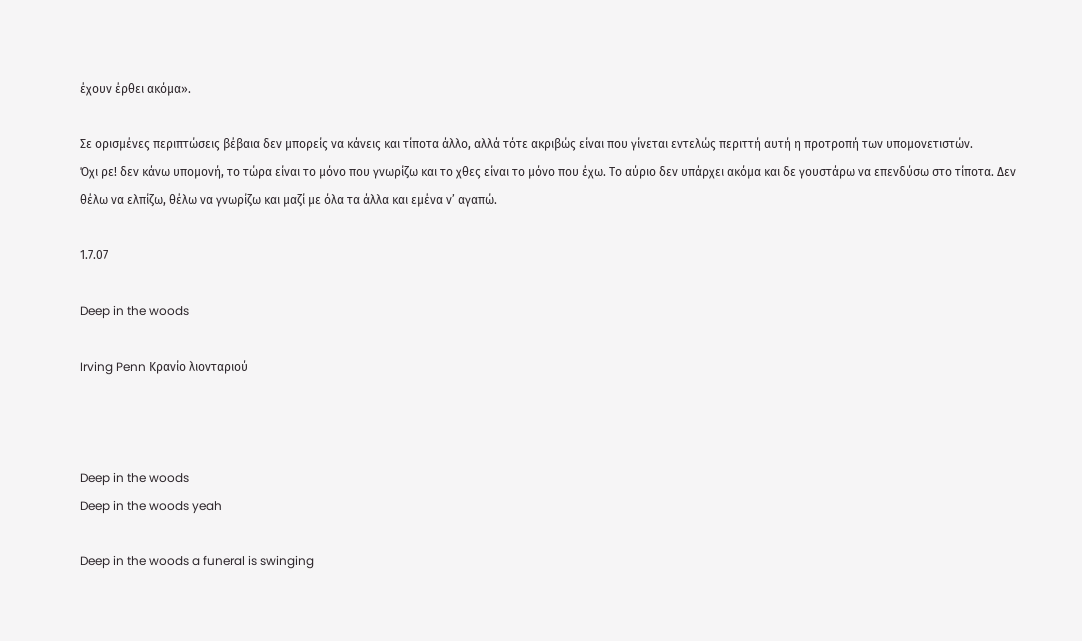έχουν έρθει ακόμα».

Σε ορισμένες περιπτώσεις βέβαια δεν μπορείς να κάνεις και τίποτα άλλο, αλλά τότε ακριβώς είναι που γίνεται εντελώς περιττή αυτή η προτροπή των υπομονετιστών.
Όχι ρε! δεν κάνω υπομονή, το τώρα είναι το μόνο που γνωρίζω και το χθες είναι το μόνο που έχω. Το αύριο δεν υπάρχει ακόμα και δε γουστάρω να επενδύσω στο τίποτα. Δεν θέλω να ελπίζω, θέλω να γνωρίζω και μαζί με όλα τα άλλα και εμένα ν’ αγαπώ.

1.7.07

Deep in the woods

Irving Penn Κρανίο λιονταριού



Deep in the woods
Deep in the woods yeah

Deep in the woods a funeral is swinging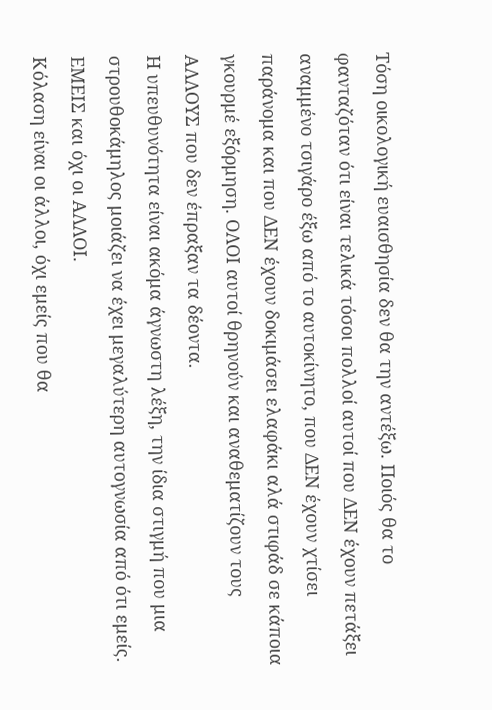Τόση οικολογική ευαισθησία δεν θα την αντέξω. Ποιός θα το φανταζόταν ότι είναι τελικά τόσοι πολλοί αυτοί που ΔΕΝ έχουν πετάξει αναμμένο τσιγάρο έξω από το αυτοκίνητο, που ΔΕΝ έχουν χτίσει παράνομα και που ΔΕΝ έχουν δοκιμάσει ελαφάκι αλά στιφάδ σε κάποια γκουρμέ εξόρμηση. ΟΛΟΙ αυτοί θρηνούν και αναθεματίζουν τους ΑΛΛΟΥΣ που δεν έπραξαν τα δέοντα.
Η υπευθυνότητα είναι ακόμα άγνωστη λέξη, την ίδια στιγμή που μια στρουθοκάμηλος μοιάζει να έχει μεγαλύτερη αυτογνωσία από ότι εμείς. ΕΜΕΙΣ και όχι οι ΑΛΛΟΙ.
Κόλαση είναι οι άλλοι, όχι εμείς που θα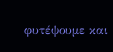φυτέψουμε και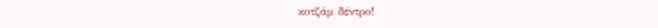κοτζάμ δέντρο!